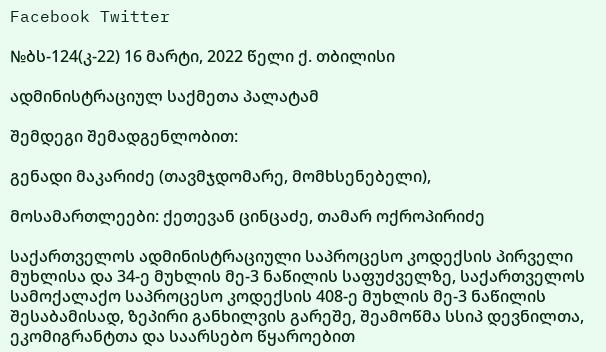Facebook Twitter

№ბს-124(კ-22) 16 მარტი, 2022 წელი ქ. თბილისი

ადმინისტრაციულ საქმეთა პალატამ

შემდეგი შემადგენლობით:

გენადი მაკარიძე (თავმჯდომარე, მომხსენებელი),

მოსამართლეები: ქეთევან ცინცაძე, თამარ ოქროპირიძე

საქართველოს ადმინისტრაციული საპროცესო კოდექსის პირველი მუხლისა და 34-ე მუხლის მე-3 ნაწილის საფუძველზე, საქართველოს სამოქალაქო საპროცესო კოდექსის 408-ე მუხლის მე-3 ნაწილის შესაბამისად, ზეპირი განხილვის გარეშე, შეამოწმა სსიპ დევნილთა, ეკომიგრანტთა და საარსებო წყაროებით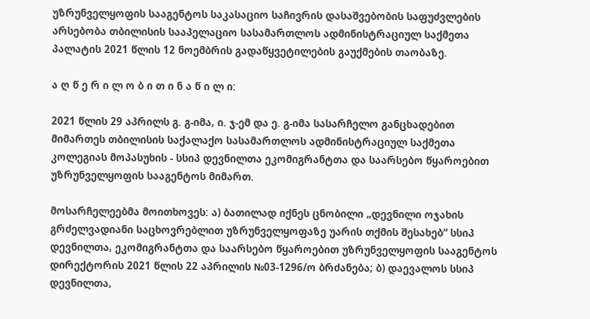უზრუნველყოფის სააგენტოს საკასაციო საჩივრის დასაშვებობის საფუძვლების არსებობა თბილისის სააპელაციო სასამართლოს ადმინისტრაციულ საქმეთა პალატის 2021 წლის 12 ნოემბრის გადაწყვეტილების გაუქმების თაობაზე.

ა ღ წ ე რ ი ლ ო ბ ი თ ი ნ ა წ ი ლ ი:

2021 წლის 29 აპრილს გ. გ-იმა, ი. ჯ-ემ და ე. გ-იმა სასარჩელო განცხადებით მიმართეს თბილისის საქალაქო სასამართლოს ადმინისტრაციულ საქმეთა კოლეგიას მოპასუხის - სსიპ დევნილთა ეკომიგრანტთა და საარსებო წყაროებით უზრუნველყოფის სააგენტოს მიმართ.

მოსარჩელეებმა მოითხოვეს: ა) ბათილად იქნეს ცნობილი „დევნილი ოჯახის გრძელვადიანი საცხოვრებლით უზრუნველყოფაზე უარის თქმის შესახებ“ სსიპ დევნილთა, ეკომიგრანტთა და საარსებო წყაროებით უზრუნველყოფის სააგენტოს დირექტორის 2021 წლის 22 აპრილის №03-1296/ო ბრძანება; ბ) დაევალოს სსიპ დევნილთა,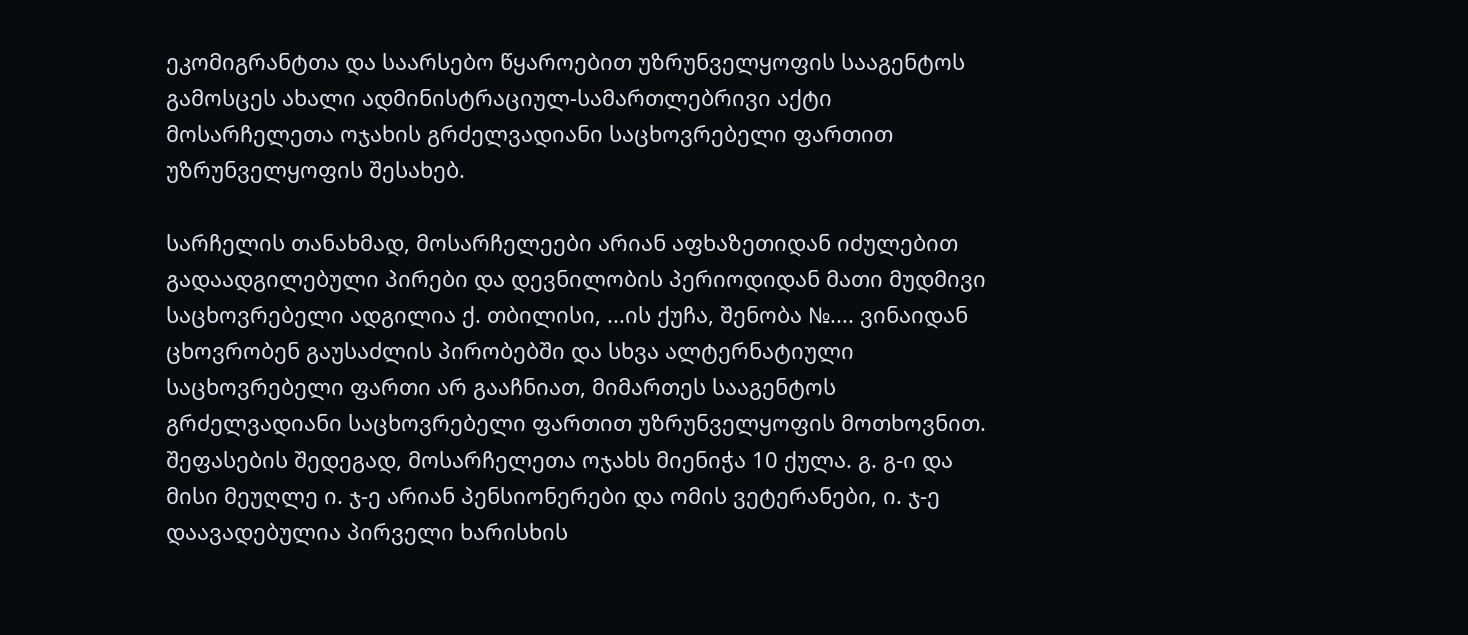ეკომიგრანტთა და საარსებო წყაროებით უზრუნველყოფის სააგენტოს გამოსცეს ახალი ადმინისტრაციულ-სამართლებრივი აქტი მოსარჩელეთა ოჯახის გრძელვადიანი საცხოვრებელი ფართით უზრუნველყოფის შესახებ.

სარჩელის თანახმად, მოსარჩელეები არიან აფხაზეთიდან იძულებით გადაადგილებული პირები და დევნილობის პერიოდიდან მათი მუდმივი საცხოვრებელი ადგილია ქ. თბილისი, ...ის ქუჩა, შენობა №.... ვინაიდან ცხოვრობენ გაუსაძლის პირობებში და სხვა ალტერნატიული საცხოვრებელი ფართი არ გააჩნიათ, მიმართეს სააგენტოს გრძელვადიანი საცხოვრებელი ფართით უზრუნველყოფის მოთხოვნით. შეფასების შედეგად, მოსარჩელეთა ოჯახს მიენიჭა 10 ქულა. გ. გ-ი და მისი მეუღლე ი. ჯ-ე არიან პენსიონერები და ომის ვეტერანები, ი. ჯ-ე დაავადებულია პირველი ხარისხის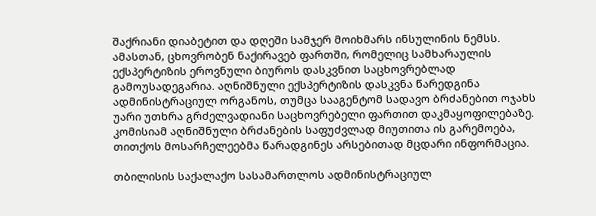შაქრიანი დიაბეტით და დღეში სამჯერ მოიხმარს ინსულინის ნემსს. ამასთან, ცხოვრობენ ნაქირავებ ფართში, რომელიც სამხარაულის ექსპერტიზის ეროვნული ბიუროს დასკვნით საცხოვრებლად გამოუსადეგარია. აღნიშნული ექსპერტიზის დასკვნა წარედგინა ადმინისტრაციულ ორგანოს, თუმცა სააგენტომ სადავო ბრძანებით ოჯახს უარი უთხრა გრძელვადიანი საცხოვრებელი ფართით დაკმაყოფილებაზე. კომისიამ აღნიშნული ბრძანების საფუძვლად მიუთითა ის გარემოება, თითქოს მოსარჩელეებმა წარადგინეს არსებითად მცდარი ინფორმაცია.

თბილისის საქალაქო სასამართლოს ადმინისტრაციულ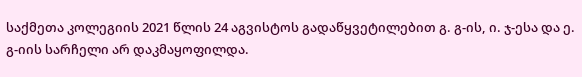საქმეთა კოლეგიის 2021 წლის 24 აგვისტოს გადაწყვეტილებით გ. გ-ის, ი. ჯ-ესა და ე. გ-იის სარჩელი არ დაკმაყოფილდა.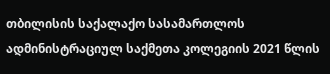თბილისის საქალაქო სასამართლოს ადმინისტრაციულ საქმეთა კოლეგიის 2021 წლის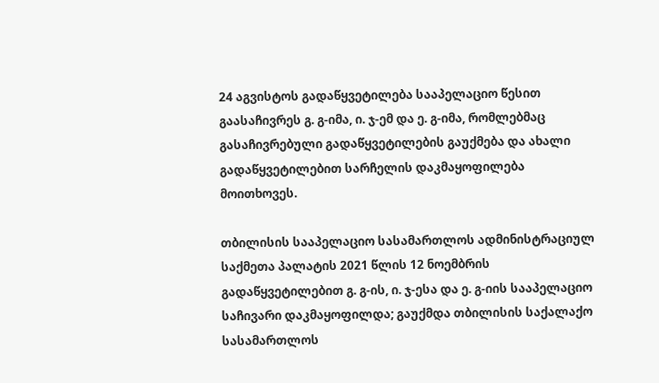24 აგვისტოს გადაწყვეტილება სააპელაციო წესით გაასაჩივრეს გ. გ-იმა, ი. ჯ-ემ და ე. გ-იმა, რომლებმაც გასაჩივრებული გადაწყვეტილების გაუქმება და ახალი გადაწყვეტილებით სარჩელის დაკმაყოფილება მოითხოვეს.

თბილისის სააპელაციო სასამართლოს ადმინისტრაციულ საქმეთა პალატის 2021 წლის 12 ნოემბრის გადაწყვეტილებით გ. გ-ის, ი. ჯ-ესა და ე. გ-იის სააპელაციო საჩივარი დაკმაყოფილდა; გაუქმდა თბილისის საქალაქო სასამართლოს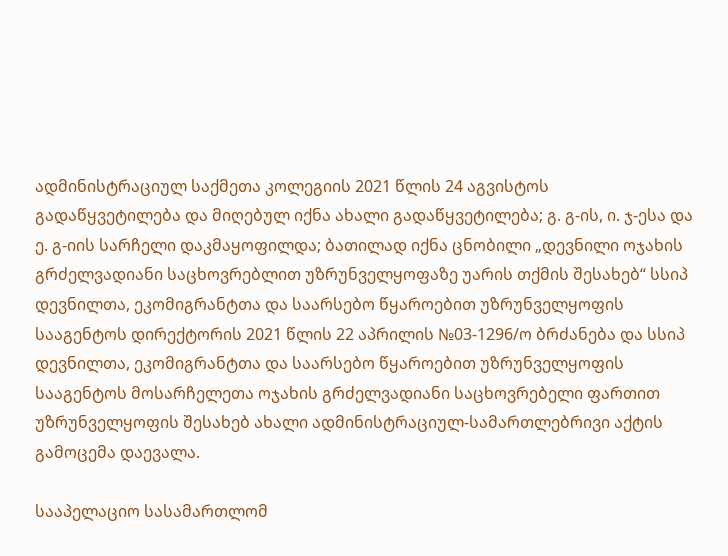ადმინისტრაციულ საქმეთა კოლეგიის 2021 წლის 24 აგვისტოს გადაწყვეტილება და მიღებულ იქნა ახალი გადაწყვეტილება; გ. გ-ის, ი. ჯ-ესა და ე. გ-იის სარჩელი დაკმაყოფილდა; ბათილად იქნა ცნობილი „დევნილი ოჯახის გრძელვადიანი საცხოვრებლით უზრუნველყოფაზე უარის თქმის შესახებ“ სსიპ დევნილთა, ეკომიგრანტთა და საარსებო წყაროებით უზრუნველყოფის სააგენტოს დირექტორის 2021 წლის 22 აპრილის №03-1296/ო ბრძანება და სსიპ დევნილთა, ეკომიგრანტთა და საარსებო წყაროებით უზრუნველყოფის სააგენტოს მოსარჩელეთა ოჯახის გრძელვადიანი საცხოვრებელი ფართით უზრუნველყოფის შესახებ ახალი ადმინისტრაციულ-სამართლებრივი აქტის გამოცემა დაევალა.

სააპელაციო სასამართლომ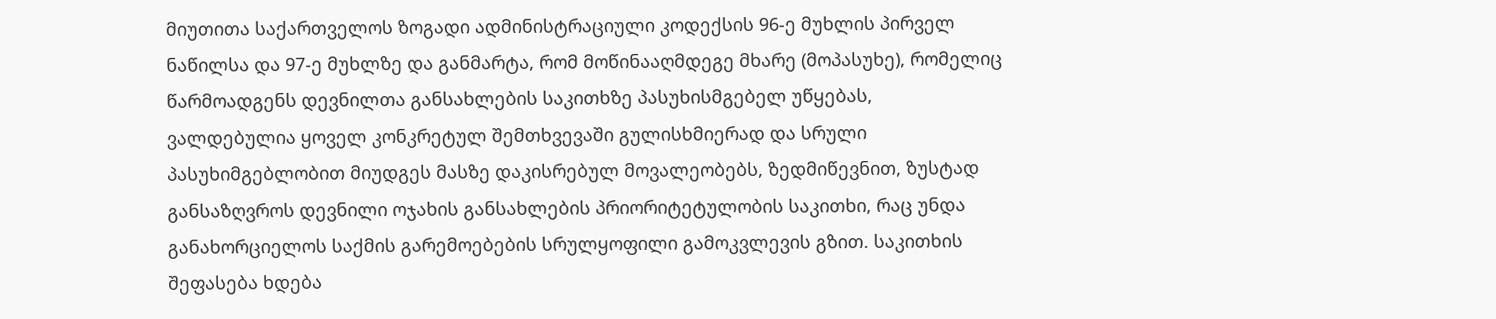მიუთითა საქართველოს ზოგადი ადმინისტრაციული კოდექსის 96-ე მუხლის პირველ ნაწილსა და 97-ე მუხლზე და განმარტა, რომ მოწინააღმდეგე მხარე (მოპასუხე), რომელიც წარმოადგენს დევნილთა განსახლების საკითხზე პასუხისმგებელ უწყებას, ვალდებულია ყოველ კონკრეტულ შემთხვევაში გულისხმიერად და სრული პასუხიმგებლობით მიუდგეს მასზე დაკისრებულ მოვალეობებს, ზედმიწევნით, ზუსტად განსაზღვროს დევნილი ოჯახის განსახლების პრიორიტეტულობის საკითხი, რაც უნდა განახორციელოს საქმის გარემოებების სრულყოფილი გამოკვლევის გზით. საკითხის შეფასება ხდება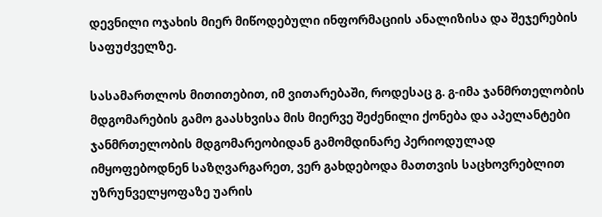დევნილი ოჯახის მიერ მიწოდებული ინფორმაციის ანალიზისა და შეჯერების საფუძველზე.

სასამართლოს მითითებით, იმ ვითარებაში, როდესაც გ. გ-იმა ჯანმრთელობის მდგომარების გამო გაასხვისა მის მიერვე შეძენილი ქონება და აპელანტები ჯანმრთელობის მდგომარეობიდან გამომდინარე პერიოდულად იმყოფებოდნენ საზღვარგარეთ, ვერ გახდებოდა მათთვის საცხოვრებლით უზრუნველყოფაზე უარის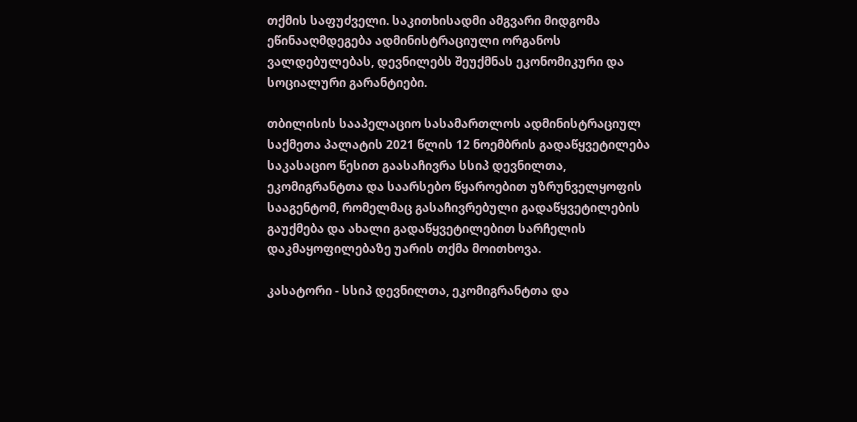თქმის საფუძველი. საკითხისადმი ამგვარი მიდგომა ეწინააღმდეგება ადმინისტრაციული ორგანოს ვალდებულებას, დევნილებს შეუქმნას ეკონომიკური და სოციალური გარანტიები.

თბილისის სააპელაციო სასამართლოს ადმინისტრაციულ საქმეთა პალატის 2021 წლის 12 ნოემბრის გადაწყვეტილება საკასაციო წესით გაასაჩივრა სსიპ დევნილთა, ეკომიგრანტთა და საარსებო წყაროებით უზრუნველყოფის სააგენტომ, რომელმაც გასაჩივრებული გადაწყვეტილების გაუქმება და ახალი გადაწყვეტილებით სარჩელის დაკმაყოფილებაზე უარის თქმა მოითხოვა.

კასატორი - სსიპ დევნილთა, ეკომიგრანტთა და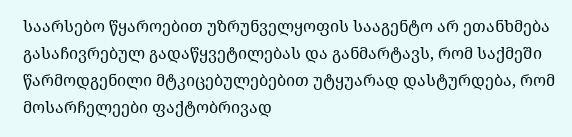საარსებო წყაროებით უზრუნველყოფის სააგენტო არ ეთანხმება გასაჩივრებულ გადაწყვეტილებას და განმარტავს, რომ საქმეში წარმოდგენილი მტკიცებულებებით უტყუარად დასტურდება, რომ მოსარჩელეები ფაქტობრივად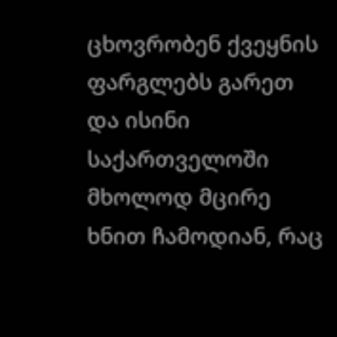ცხოვრობენ ქვეყნის ფარგლებს გარეთ და ისინი საქართველოში მხოლოდ მცირე ხნით ჩამოდიან, რაც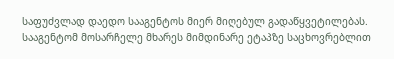საფუძვლად დაედო სააგენტოს მიერ მიღებულ გადაწყვეტილებას. სააგენტომ მოსარჩელე მხარეს მიმდინარე ეტაპზე საცხოვრებლით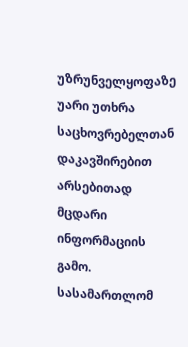უზრუნველყოფაზე უარი უთხრა საცხოვრებელთან დაკავშირებით არსებითად მცდარი ინფორმაციის გამო. სასამართლომ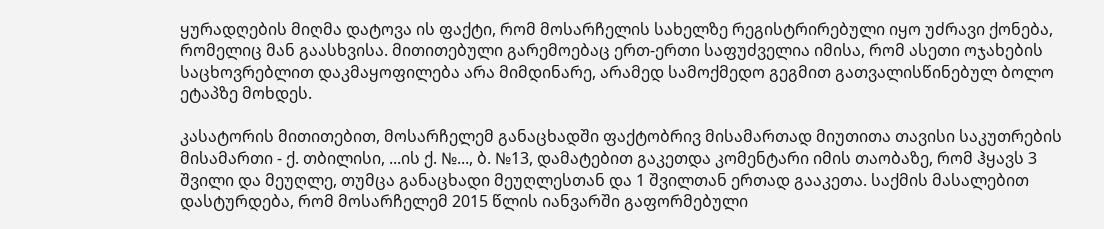ყურადღების მიღმა დატოვა ის ფაქტი, რომ მოსარჩელის სახელზე რეგისტრირებული იყო უძრავი ქონება, რომელიც მან გაასხვისა. მითითებული გარემოებაც ერთ-ერთი საფუძველია იმისა, რომ ასეთი ოჯახების საცხოვრებლით დაკმაყოფილება არა მიმდინარე, არამედ სამოქმედო გეგმით გათვალისწინებულ ბოლო ეტაპზე მოხდეს.

კასატორის მითითებით, მოსარჩელემ განაცხადში ფაქტობრივ მისამართად მიუთითა თავისი საკუთრების მისამართი - ქ. თბილისი, ...ის ქ. №..., ბ. №13, დამატებით გაკეთდა კომენტარი იმის თაობაზე, რომ ჰყავს 3 შვილი და მეუღლე, თუმცა განაცხადი მეუღლესთან და 1 შვილთან ერთად გააკეთა. საქმის მასალებით დასტურდება, რომ მოსარჩელემ 2015 წლის იანვარში გაფორმებული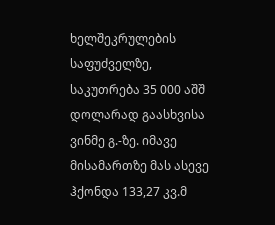ხელშეკრულების საფუძველზე, საკუთრება 35 000 აშშ დოლარად გაასხვისა ვინმე გ.-ზე. იმავე მისამართზე მას ასევე ჰქონდა 133,27 კვ.მ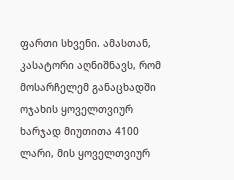ფართი სხვენი. ამასთან, კასატორი აღნიშნავს, რომ მოსარჩელემ განაცხადში ოჯახის ყოველთვიურ ხარჯად მიუთითა 4100 ლარი, მის ყოველთვიურ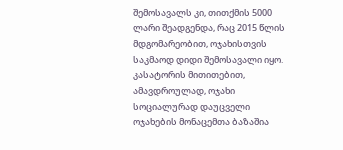შემოსავალს კი, თითქმის 5000 ლარი შეადგენდა, რაც 2015 წლის მდგომარეობით, ოჯახისთვის საკმაოდ დიდი შემოსავალი იყო. კასატორის მითითებით, ამავდროულად, ოჯახი სოციალურად დაუცველი ოჯახების მონაცემთა ბაზაშია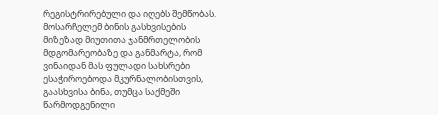რეგისტრირებული და იღებს შემწობას. მოსარჩელემ ბინის გასხვისების მიზეზად მიუთითა ჯანმრთელობის მდგომარეობაზე და განმარტა, რომ ვინაიდან მას ფულადი სახსრები ესაჭიროებოდა მკურნალობისთვის, გაასხვისა ბინა, თუმცა საქმეში წარმოდგენილი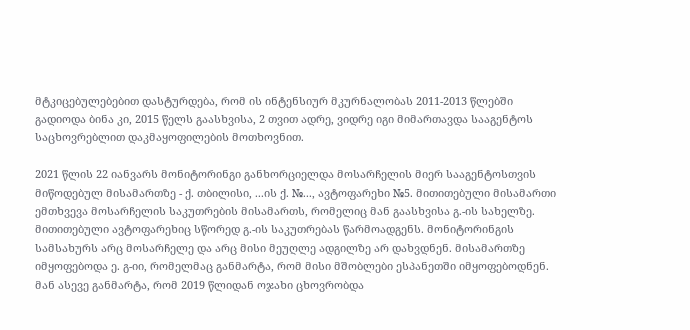მტკიცებულებებით დასტურდება, რომ ის ინტენსიურ მკურნალობას 2011-2013 წლებში გადიოდა ბინა კი, 2015 წელს გაასხვისა, 2 თვით ადრე, ვიდრე იგი მიმართავდა სააგენტოს საცხოვრებლით დაკმაყოფილების მოთხოვნით.

2021 წლის 22 იანვარს მონიტორინგი განხორციელდა მოსარჩელის მიერ სააგენტოსთვის მიწოდებულ მისამართზე - ქ. თბილისი, ...ის ქ. №..., ავტოფარეხი №5. მითითებული მისამართი ემთხვევა მოსარჩელის საკუთრების მისამართს, რომელიც მან გაასხვისა გ.-ის სახელზე. მითითებული ავტოფარეხიც სწორედ გ.-ის საკუთრებას წარმოადგენს. მონიტორინგის სამსახურს არც მოსარჩელე და არც მისი მეუღლე ადგილზე არ დახვდნენ. მისამართზე იმყოფებოდა ე. გ-იი, რომელმაც განმარტა, რომ მისი მშობლები ესპანეთში იმყოფებოდნენ. მან ასევე განმარტა, რომ 2019 წლიდან ოჯახი ცხოვრობდა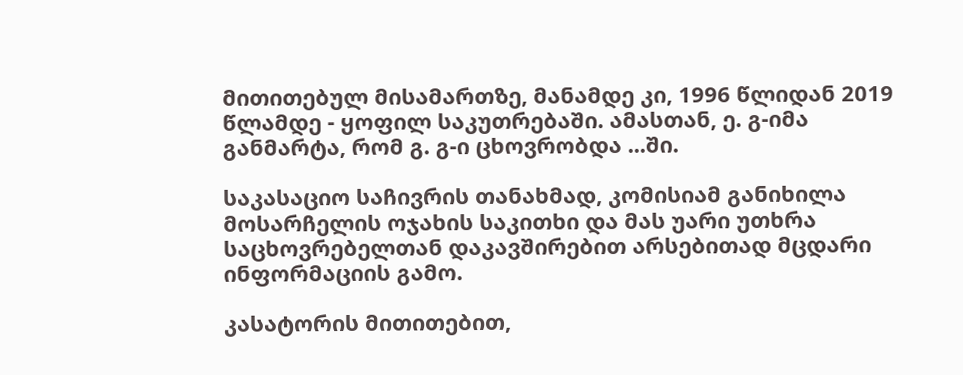მითითებულ მისამართზე, მანამდე კი, 1996 წლიდან 2019 წლამდე - ყოფილ საკუთრებაში. ამასთან, ე. გ-იმა განმარტა, რომ გ. გ-ი ცხოვრობდა ...ში.

საკასაციო საჩივრის თანახმად, კომისიამ განიხილა მოსარჩელის ოჯახის საკითხი და მას უარი უთხრა საცხოვრებელთან დაკავშირებით არსებითად მცდარი ინფორმაციის გამო.

კასატორის მითითებით,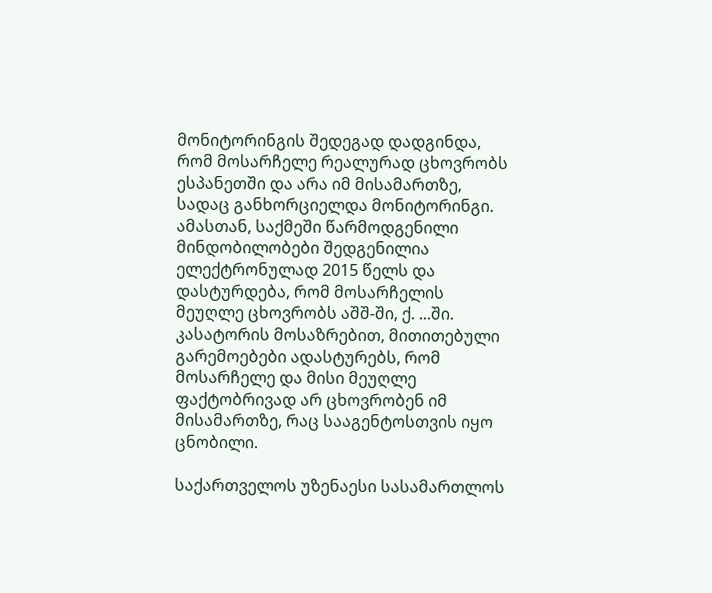მონიტორინგის შედეგად დადგინდა, რომ მოსარჩელე რეალურად ცხოვრობს ესპანეთში და არა იმ მისამართზე, სადაც განხორციელდა მონიტორინგი. ამასთან, საქმეში წარმოდგენილი მინდობილობები შედგენილია ელექტრონულად 2015 წელს და დასტურდება, რომ მოსარჩელის მეუღლე ცხოვრობს აშშ-ში, ქ. ...ში. კასატორის მოსაზრებით, მითითებული გარემოებები ადასტურებს, რომ მოსარჩელე და მისი მეუღლე ფაქტობრივად არ ცხოვრობენ იმ მისამართზე, რაც სააგენტოსთვის იყო ცნობილი.

საქართველოს უზენაესი სასამართლოს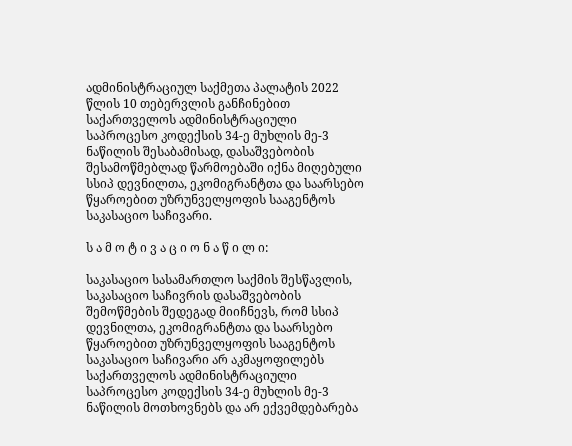ადმინისტრაციულ საქმეთა პალატის 2022 წლის 10 თებერვლის განჩინებით საქართველოს ადმინისტრაციული საპროცესო კოდექსის 34-ე მუხლის მე-3 ნაწილის შესაბამისად, დასაშვებობის შესამოწმებლად წარმოებაში იქნა მიღებული სსიპ დევნილთა, ეკომიგრანტთა და საარსებო წყაროებით უზრუნველყოფის სააგენტოს საკასაციო საჩივარი.

ს ა მ ო ტ ი ვ ა ც ი ო ნ ა წ ი ლ ი:

საკასაციო სასამართლო საქმის შესწავლის, საკასაციო საჩივრის დასაშვებობის შემოწმების შედეგად მიიჩნევს, რომ სსიპ დევნილთა, ეკომიგრანტთა და საარსებო წყაროებით უზრუნველყოფის სააგენტოს საკასაციო საჩივარი არ აკმაყოფილებს საქართველოს ადმინისტრაციული საპროცესო კოდექსის 34-ე მუხლის მე-3 ნაწილის მოთხოვნებს და არ ექვემდებარება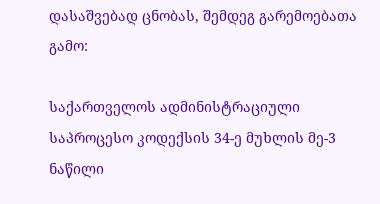დასაშვებად ცნობას, შემდეგ გარემოებათა გამო:

საქართველოს ადმინისტრაციული საპროცესო კოდექსის 34-ე მუხლის მე-3 ნაწილი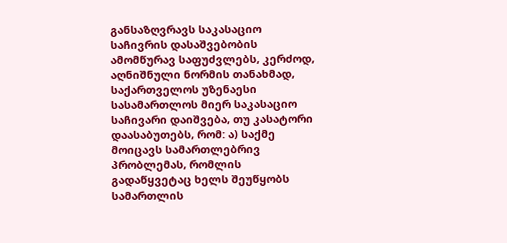განსაზღვრავს საკასაციო საჩივრის დასაშვებობის ამომწურავ საფუძვლებს, კერძოდ, აღნიშნული ნორმის თანახმად, საქართველოს უზენაესი სასამართლოს მიერ საკასაციო საჩივარი დაიშვება, თუ კასატორი დაასაბუთებს, რომ: ა) საქმე მოიცავს სამართლებრივ პრობლემას, რომლის გადაწყვეტაც ხელს შეუწყობს სამართლის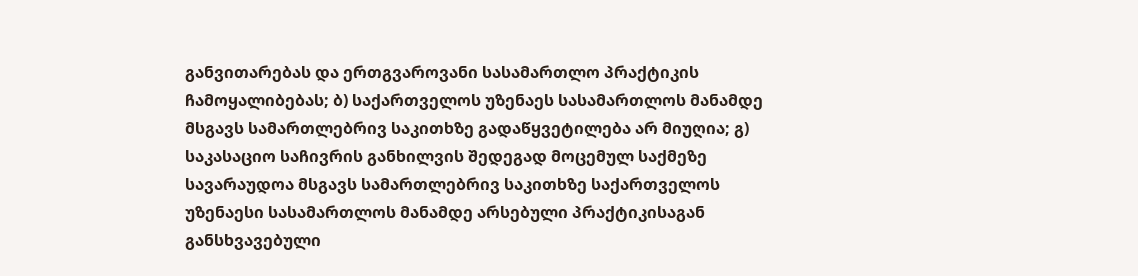განვითარებას და ერთგვაროვანი სასამართლო პრაქტიკის ჩამოყალიბებას; ბ) საქართველოს უზენაეს სასამართლოს მანამდე მსგავს სამართლებრივ საკითხზე გადაწყვეტილება არ მიუღია; გ) საკასაციო საჩივრის განხილვის შედეგად მოცემულ საქმეზე სავარაუდოა მსგავს სამართლებრივ საკითხზე საქართველოს უზენაესი სასამართლოს მანამდე არსებული პრაქტიკისაგან განსხვავებული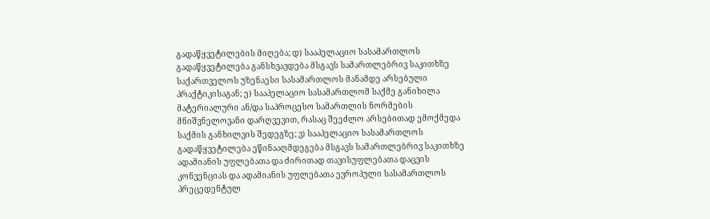გადაწყვეტილების მიღება; დ) სააპელაციო სასამართლოს გადაწყვეტილება განსხვავდება მსგავს სამართლებრივ საკითხზე საქართველოს უზენაესი სასამართლოს მანამდე არსებული პრაქტიკისაგან; ე) სააპელაციო სასამართლომ საქმე განიხილა მატერიალური ან/და საპროცესო სამართლის ნორმების მნიშვნელოვანი დარღვევით, რასაც შეეძლო არსებითად ემოქმედა საქმის განხილვის შედეგზე; ვ) სააპელაციო სასამართლოს გადაწყვეტილება ეწინააღმდეგება მსგავს სამართლებრივ საკითხზე ადამიანის უფლებათა და ძირითად თავისუფლებათა დაცვის კონვენციას და ადამიანის უფლებათა ევროპული სასამართლოს პრეცედენტულ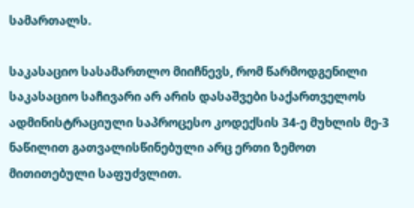სამართალს.

საკასაციო სასამართლო მიიჩნევს, რომ წარმოდგენილი საკასაციო საჩივარი არ არის დასაშვები საქართველოს ადმინისტრაციული საპროცესო კოდექსის 34-ე მუხლის მე-3 ნაწილით გათვალისწინებული არც ერთი ზემოთ მითითებული საფუძვლით.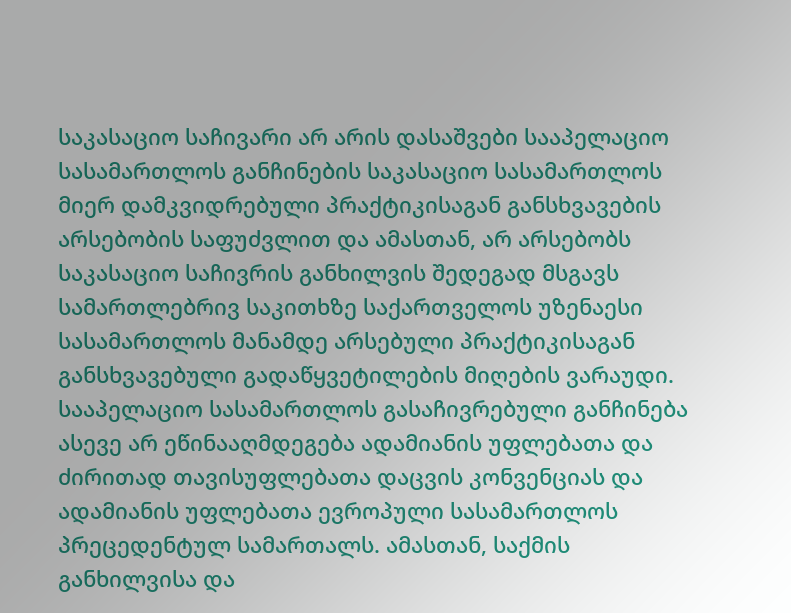საკასაციო საჩივარი არ არის დასაშვები სააპელაციო სასამართლოს განჩინების საკასაციო სასამართლოს მიერ დამკვიდრებული პრაქტიკისაგან განსხვავების არსებობის საფუძვლით და ამასთან, არ არსებობს საკასაციო საჩივრის განხილვის შედეგად მსგავს სამართლებრივ საკითხზე საქართველოს უზენაესი სასამართლოს მანამდე არსებული პრაქტიკისაგან განსხვავებული გადაწყვეტილების მიღების ვარაუდი. სააპელაციო სასამართლოს გასაჩივრებული განჩინება ასევე არ ეწინააღმდეგება ადამიანის უფლებათა და ძირითად თავისუფლებათა დაცვის კონვენციას და ადამიანის უფლებათა ევროპული სასამართლოს პრეცედენტულ სამართალს. ამასთან, საქმის განხილვისა და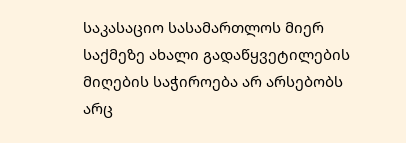საკასაციო სასამართლოს მიერ საქმეზე ახალი გადაწყვეტილების მიღების საჭიროება არ არსებობს არც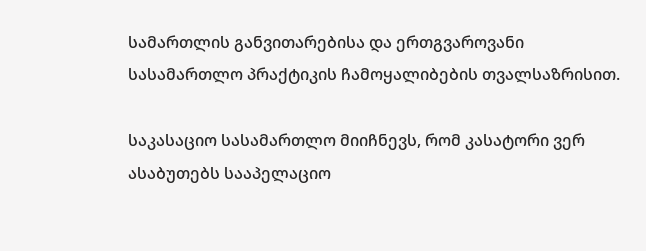სამართლის განვითარებისა და ერთგვაროვანი სასამართლო პრაქტიკის ჩამოყალიბების თვალსაზრისით.

საკასაციო სასამართლო მიიჩნევს, რომ კასატორი ვერ ასაბუთებს სააპელაციო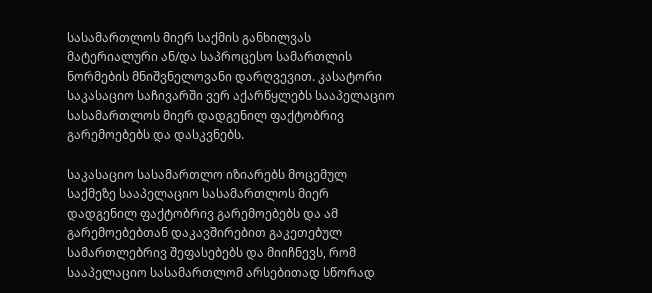სასამართლოს მიერ საქმის განხილვას მატერიალური ან/და საპროცესო სამართლის ნორმების მნიშვნელოვანი დარღვევით. კასატორი საკასაციო საჩივარში ვერ აქარწყლებს სააპელაციო სასამართლოს მიერ დადგენილ ფაქტობრივ გარემოებებს და დასკვნებს.

საკასაციო სასამართლო იზიარებს მოცემულ საქმეზე სააპელაციო სასამართლოს მიერ დადგენილ ფაქტობრივ გარემოებებს და ამ გარემოებებთან დაკავშირებით გაკეთებულ სამართლებრივ შეფასებებს და მიიჩნევს, რომ სააპელაციო სასამართლომ არსებითად სწორად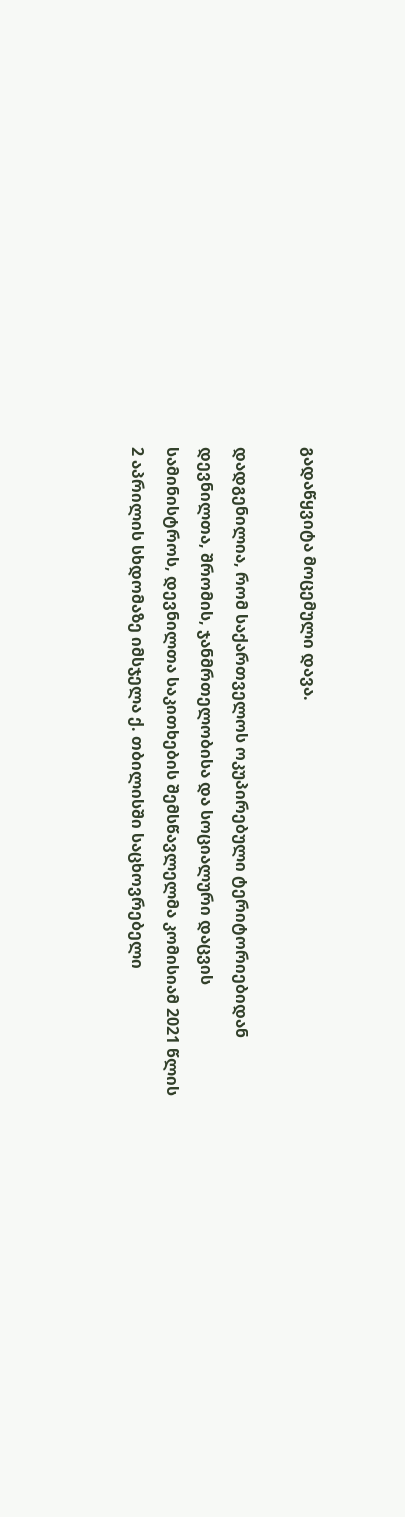გადაწყვიტა მოცემული დავა.

დადგენილია, რომ საქართველოს ოკუპირებული ტერიტორიებიდან დევნილთა, შრომის, ჯანმრთელობისა და სოციალური დაცვის სამინისტროს, დევნილთა საკითხების შემსწავლელმა კომისიამ 2021 წლის 2 აპრილის სხდომაზე იმსჯელა ქ. თბილისში საცხოვრებელი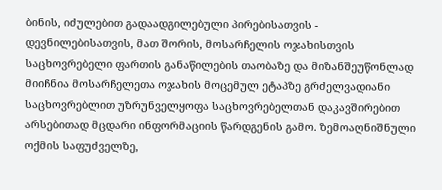ბინის, იძულებით გადაადგილებული პირებისათვის - დევნილებისათვის, მათ შორის, მოსარჩელის ოჯახისთვის საცხოვრებელი ფართის განაწილების თაობაზე და მიზანშეუწონლად მიიჩნია მოსარჩელეთა ოჯახის მოცემულ ეტაპზე გრძელვადიანი საცხოვრებლით უზრუნველყოფა საცხოვრებელთან დაკავშირებით არსებითად მცდარი ინფორმაციის წარდგენის გამო. ზემოაღნიშნული ოქმის საფუძველზე,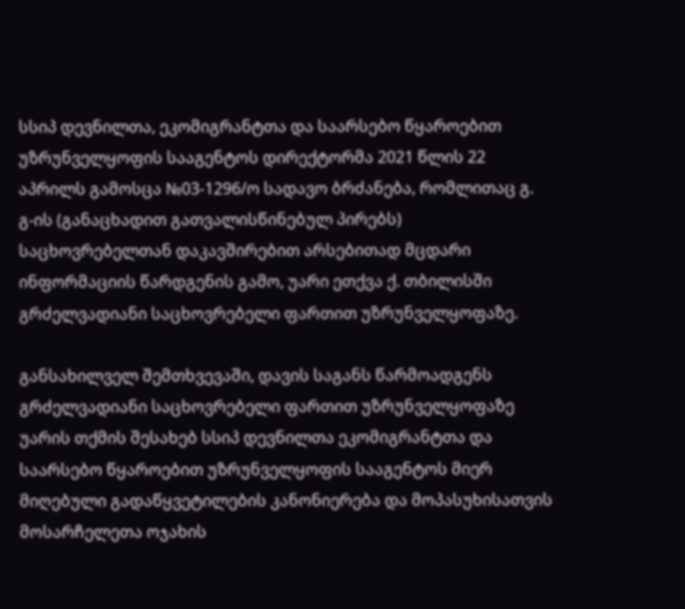სსიპ დევნილთა, ეკომიგრანტთა და საარსებო წყაროებით უზრუნველყოფის სააგენტოს დირექტორმა 2021 წლის 22 აპრილს გამოსცა №03-1296/ო სადავო ბრძანება, რომლითაც გ. გ-ის (განაცხადით გათვალისწინებულ პირებს) საცხოვრებელთან დაკავშირებით არსებითად მცდარი ინფორმაციის წარდგენის გამო, უარი ეთქვა ქ. თბილისში გრძელვადიანი საცხოვრებელი ფართით უზრუნველყოფაზე.

განსახილველ შემთხვევაში, დავის საგანს წარმოადგენს გრძელვადიანი საცხოვრებელი ფართით უზრუნველყოფაზე უარის თქმის შესახებ სსიპ დევნილთა ეკომიგრანტთა და საარსებო წყაროებით უზრუნველყოფის სააგენტოს მიერ მიღებული გადაწყვეტილების კანონიერება და მოპასუხისათვის მოსარჩელეთა ოჯახის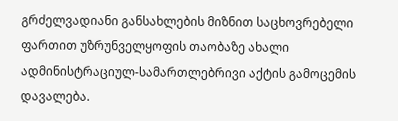გრძელვადიანი განსახლების მიზნით საცხოვრებელი ფართით უზრუნველყოფის თაობაზე ახალი ადმინისტრაციულ-სამართლებრივი აქტის გამოცემის დავალება.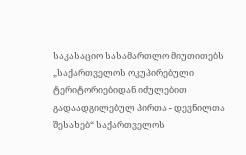საკასაციო სასამართლო მიუთითებს „საქართველოს ოკუპირებული ტერიტორიებიდან იძულებით გადაადგილებულ პირთა - დევნილთა შესახებ“ საქართველოს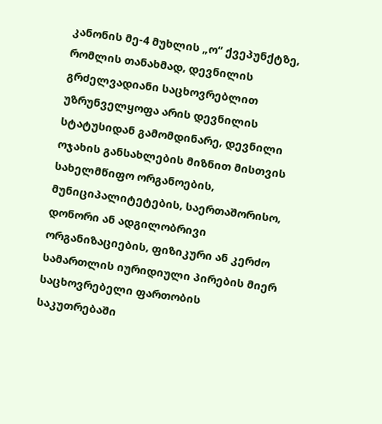კანონის მე-4 მუხლის „ო“ ქვეპუნქტზე, რომლის თანახმად, დევნილის გრძელვადიანი საცხოვრებლით უზრუნველყოფა არის დევნილის სტატუსიდან გამომდინარე, დევნილი ოჯახის განსახლების მიზნით მისთვის სახელმწიფო ორგანოების, მუნიციპალიტეტების, საერთაშორისო, დონორი ან ადგილობრივი ორგანიზაციების, ფიზიკური ან კერძო სამართლის იურიდიული პირების მიერ საცხოვრებელი ფართობის საკუთრებაში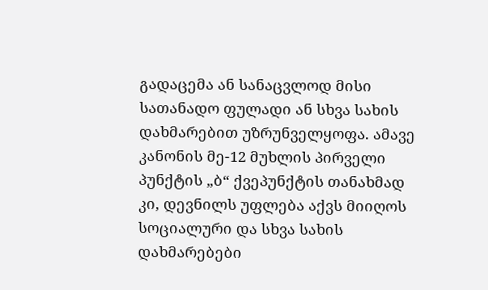გადაცემა ან სანაცვლოდ მისი სათანადო ფულადი ან სხვა სახის დახმარებით უზრუნველყოფა. ამავე კანონის მე-12 მუხლის პირველი პუნქტის „ბ“ ქვეპუნქტის თანახმად კი, დევნილს უფლება აქვს მიიღოს სოციალური და სხვა სახის დახმარებები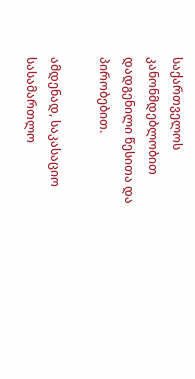საქართველოს კანონმდებლობით დადგენილი წესითა და პირობებით.

ამდენად, საკასაციო სასამართლო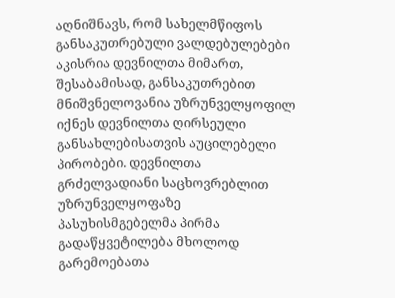აღნიშნავს, რომ სახელმწიფოს განსაკუთრებული ვალდებულებები აკისრია დევნილთა მიმართ, შესაბამისად, განსაკუთრებით მნიშვნელოვანია უზრუნველყოფილ იქნეს დევნილთა ღირსეული განსახლებისათვის აუცილებელი პირობები. დევნილთა გრძელვადიანი საცხოვრებლით უზრუნველყოფაზე პასუხისმგებელმა პირმა გადაწყვეტილება მხოლოდ გარემოებათა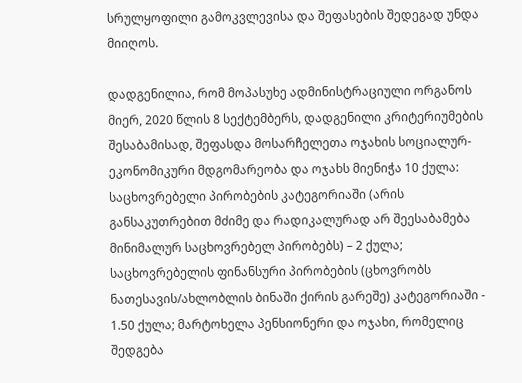სრულყოფილი გამოკვლევისა და შეფასების შედეგად უნდა მიიღოს.

დადგენილია, რომ მოპასუხე ადმინისტრაციული ორგანოს მიერ, 2020 წლის 8 სექტემბერს, დადგენილი კრიტერიუმების შესაბამისად, შეფასდა მოსარჩელეთა ოჯახის სოციალურ-ეკონომიკური მდგომარეობა და ოჯახს მიენიჭა 10 ქულა: საცხოვრებელი პირობების კატეგორიაში (არის განსაკუთრებით მძიმე და რადიკალურად არ შეესაბამება მინიმალურ საცხოვრებელ პირობებს) – 2 ქულა; საცხოვრებელის ფინანსური პირობების (ცხოვრობს ნათესავის/ახლობლის ბინაში ქირის გარეშე) კატეგორიაში - 1.50 ქულა; მარტოხელა პენსიონერი და ოჯახი, რომელიც შედგება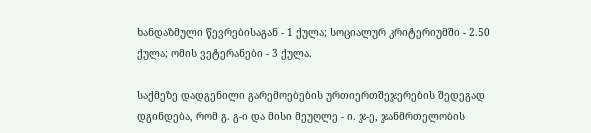ხანდაზმული წევრებისაგან - 1 ქულა; სოციალურ კრიტერიუმში - 2.50 ქულა; ომის ვეტერანები - 3 ქულა.

საქმეზე დადგენილი გარემოებების ურთიერთშეჯერების შედეგად დგინდება, რომ გ. გ-ი და მისი მეუღლე - ი. ჯ-ე, ჯანმრთელობის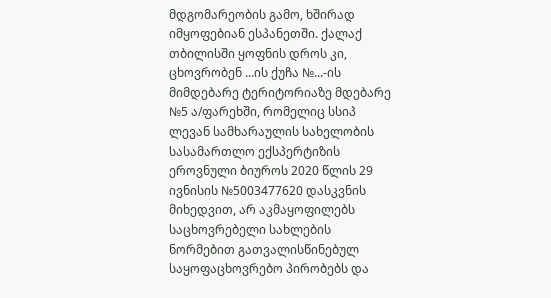მდგომარეობის გამო, ხშირად იმყოფებიან ესპანეთში. ქალაქ თბილისში ყოფნის დროს კი, ცხოვრობენ ...ის ქუჩა №...-ის მიმდებარე ტერიტორიაზე მდებარე №5 ა/ფარეხში, რომელიც სსიპ ლევან სამხარაულის სახელობის სასამართლო ექსპერტიზის ეროვნული ბიუროს 2020 წლის 29 ივნისის №5003477620 დასკვნის მიხედვით, არ აკმაყოფილებს საცხოვრებელი სახლების ნორმებით გათვალისწინებულ საყოფაცხოვრებო პირობებს და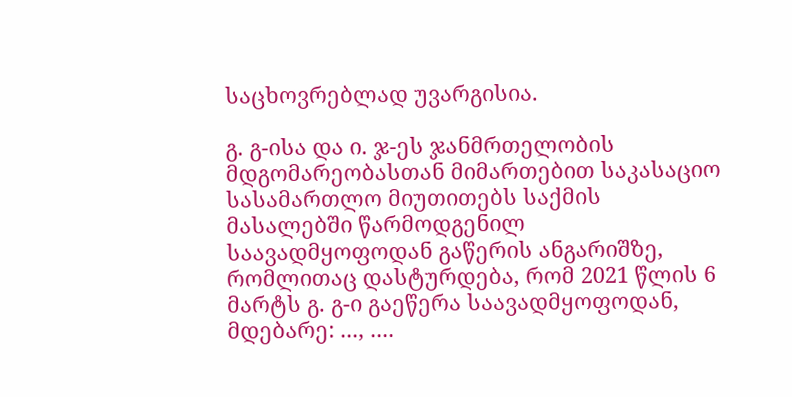საცხოვრებლად უვარგისია.

გ. გ-ისა და ი. ჯ-ეს ჯანმრთელობის მდგომარეობასთან მიმართებით საკასაციო სასამართლო მიუთითებს საქმის მასალებში წარმოდგენილ საავადმყოფოდან გაწერის ანგარიშზე, რომლითაც დასტურდება, რომ 2021 წლის 6 მარტს გ. გ-ი გაეწერა საავადმყოფოდან, მდებარე: ..., ....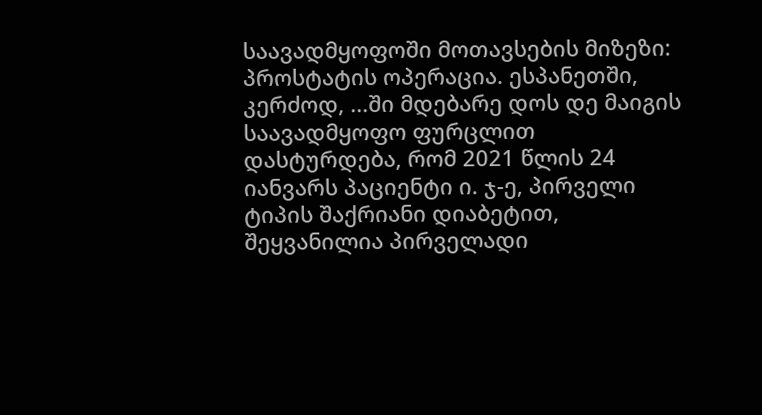საავადმყოფოში მოთავსების მიზეზი: პროსტატის ოპერაცია. ესპანეთში, კერძოდ, ...ში მდებარე დოს დე მაიგის საავადმყოფო ფურცლით დასტურდება, რომ 2021 წლის 24 იანვარს პაციენტი ი. ჯ-ე, პირველი ტიპის შაქრიანი დიაბეტით, შეყვანილია პირველადი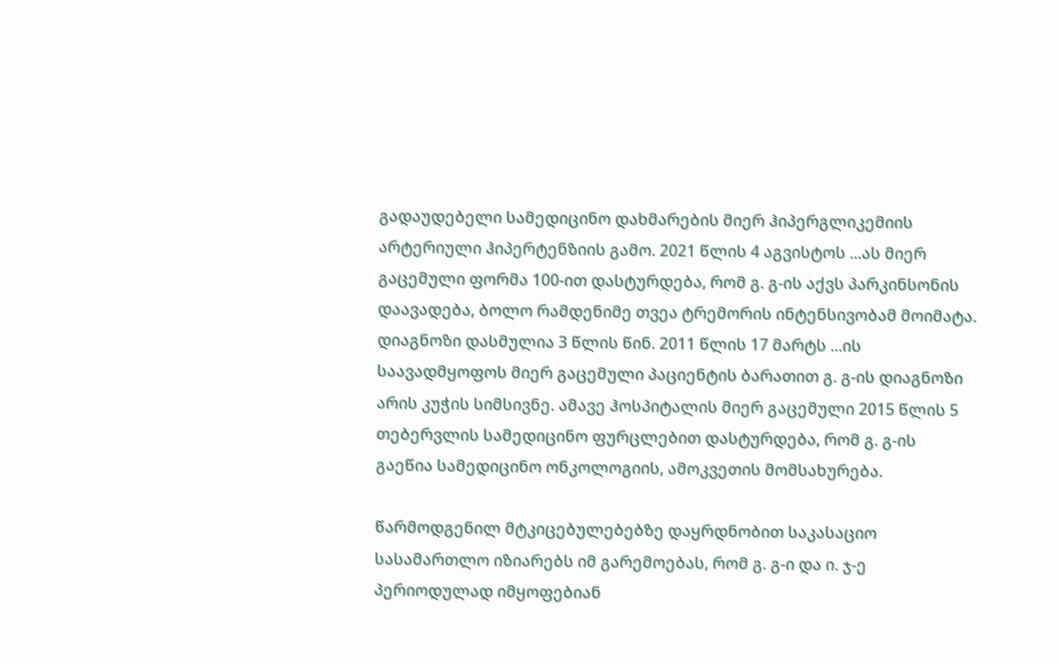გადაუდებელი სამედიცინო დახმარების მიერ ჰიპერგლიკემიის არტერიული ჰიპერტენზიის გამო. 2021 წლის 4 აგვისტოს ...ას მიერ გაცემული ფორმა 100-ით დასტურდება, რომ გ. გ-ის აქვს პარკინსონის დაავადება, ბოლო რამდენიმე თვეა ტრემორის ინტენსივობამ მოიმატა. დიაგნოზი დასმულია 3 წლის წინ. 2011 წლის 17 მარტს ...ის საავადმყოფოს მიერ გაცემული პაციენტის ბარათით გ. გ-ის დიაგნოზი არის კუჭის სიმსივნე. ამავე ჰოსპიტალის მიერ გაცემული 2015 წლის 5 თებერვლის სამედიცინო ფურცლებით დასტურდება, რომ გ. გ-ის გაეწია სამედიცინო ონკოლოგიის, ამოკვეთის მომსახურება.

წარმოდგენილ მტკიცებულებებზე დაყრდნობით საკასაციო სასამართლო იზიარებს იმ გარემოებას, რომ გ. გ-ი და ი. ჯ-ე პერიოდულად იმყოფებიან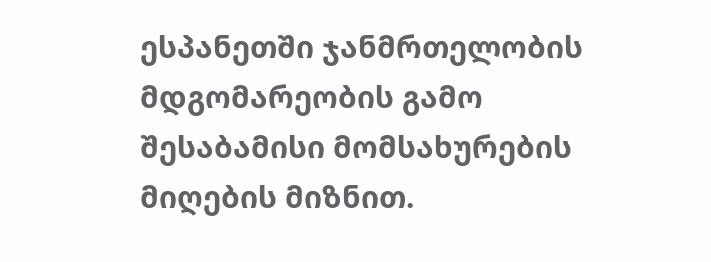ესპანეთში ჯანმრთელობის მდგომარეობის გამო შესაბამისი მომსახურების მიღების მიზნით.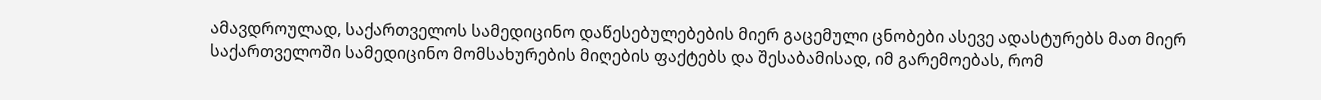ამავდროულად, საქართველოს სამედიცინო დაწესებულებების მიერ გაცემული ცნობები ასევე ადასტურებს მათ მიერ საქართველოში სამედიცინო მომსახურების მიღების ფაქტებს და შესაბამისად, იმ გარემოებას, რომ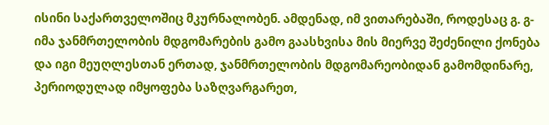ისინი საქართველოშიც მკურნალობენ. ამდენად, იმ ვითარებაში, როდესაც გ. გ-იმა ჯანმრთელობის მდგომარების გამო გაასხვისა მის მიერვე შეძენილი ქონება და იგი მეუღლესთან ერთად, ჯანმრთელობის მდგომარეობიდან გამომდინარე, პერიოდულად იმყოფება საზღვარგარეთ,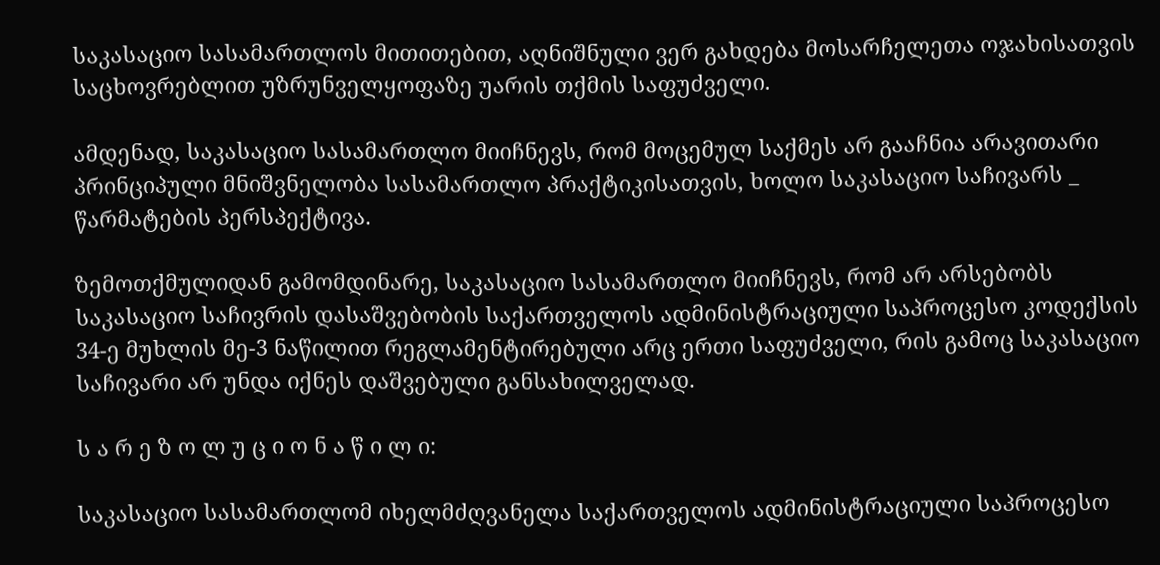საკასაციო სასამართლოს მითითებით, აღნიშნული ვერ გახდება მოსარჩელეთა ოჯახისათვის საცხოვრებლით უზრუნველყოფაზე უარის თქმის საფუძველი.

ამდენად, საკასაციო სასამართლო მიიჩნევს, რომ მოცემულ საქმეს არ გააჩნია არავითარი პრინციპული მნიშვნელობა სასამართლო პრაქტიკისათვის, ხოლო საკასაციო საჩივარს _ წარმატების პერსპექტივა.

ზემოთქმულიდან გამომდინარე, საკასაციო სასამართლო მიიჩნევს, რომ არ არსებობს საკასაციო საჩივრის დასაშვებობის საქართველოს ადმინისტრაციული საპროცესო კოდექსის 34-ე მუხლის მე-3 ნაწილით რეგლამენტირებული არც ერთი საფუძველი, რის გამოც საკასაციო საჩივარი არ უნდა იქნეს დაშვებული განსახილველად.

ს ა რ ე ზ ო ლ უ ც ი ო ნ ა წ ი ლ ი:

საკასაციო სასამართლომ იხელმძღვანელა საქართველოს ადმინისტრაციული საპროცესო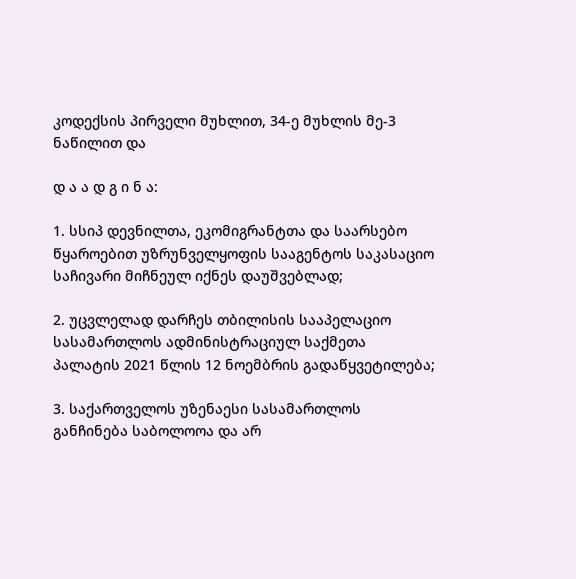კოდექსის პირველი მუხლით, 34-ე მუხლის მე-3 ნაწილით და

დ ა ა დ გ ი ნ ა:

1. სსიპ დევნილთა, ეკომიგრანტთა და საარსებო წყაროებით უზრუნველყოფის სააგენტოს საკასაციო საჩივარი მიჩნეულ იქნეს დაუშვებლად;

2. უცვლელად დარჩეს თბილისის სააპელაციო სასამართლოს ადმინისტრაციულ საქმეთა პალატის 2021 წლის 12 ნოემბრის გადაწყვეტილება;

3. საქართველოს უზენაესი სასამართლოს განჩინება საბოლოოა და არ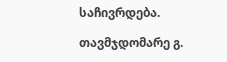საჩივრდება.

თავმჯდომარე გ.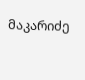მაკარიძე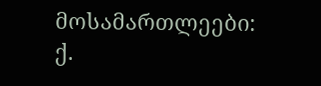მოსამართლეები: ქ.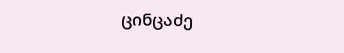ცინცაძე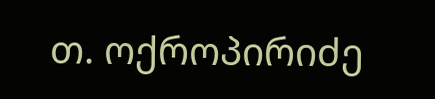თ. ოქროპირიძე